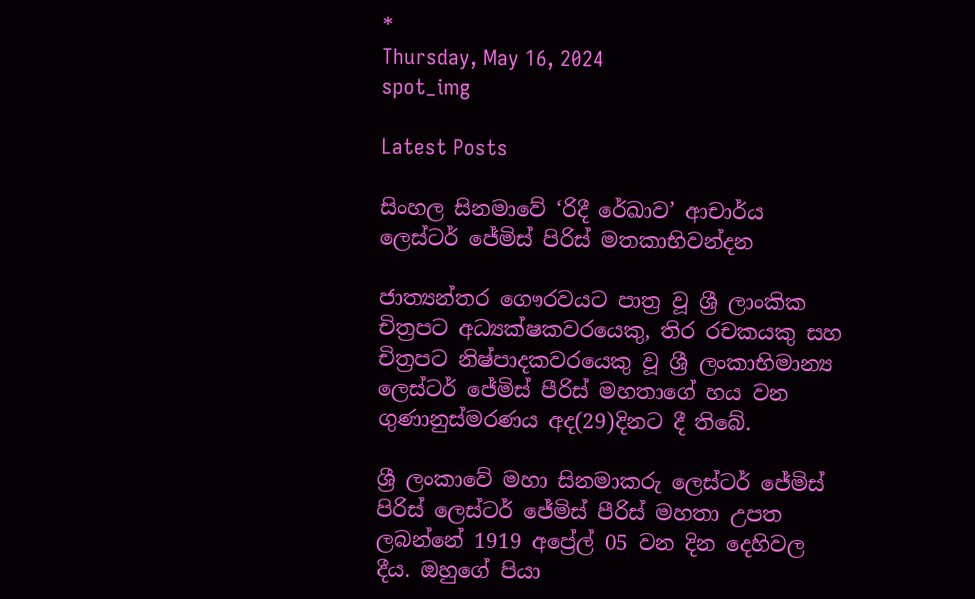*
Thursday, May 16, 2024
spot_img

Latest Posts

සිංහල සිනමාවේ ‘රිදී රේඛාව’ ආචාර්ය ලෙස්ටර් ජේමිස් පිරිස් මතකාභිවන්දන

ජාත්‍යන්තර ගෞරවයට පාත්‍ර වූ ශ්‍රී ලාංකික චිත්‍රපට අධ්‍යක්ෂකවරයෙකු, තිර රචකයකු සහ චිත්‍රපට නිෂ්පාදකවරයෙකු වූ ශ්‍රී ලංකාභිමාන්‍ය ලෙස්ටර් ජේමිස් පීරිස් මහතාගේ හය වන ගුණානුස්මරණය අද(29)දිනට දී තිබේ.

ශ්‍රී ලංකාවේ මහා සිනමාකරු ලෙස්ටර් ජේමිස් පිරිස් ලෙස්ටර් ජේමිස් පීරිස් මහතා උපත ලබන්නේ 1919 අප්‍රේල් 05 වන දින දෙහිවල දීය. ඔහුගේ පියා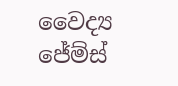වෛද්‍ය ජේම්ස්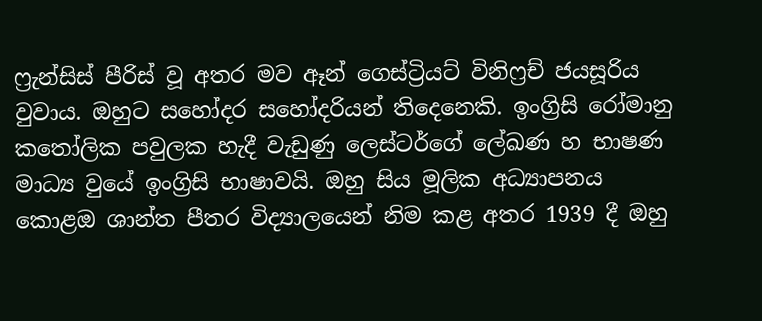ෆ්‍රැන්සිස් පීරිස් වූ අතර මව ඈන් ගෙස්ට්‍රියට් විනිෆ්‍රච් ජයසූරිය වුවාය. ඔහුට සහෝදර සහෝදරියන් තිදෙනෙකි. ඉංග්‍රිසි රෝමානු කතෝලික පවුලක හැදී වැඩුණු ලෙස්ටර්ගේ ලේඛණ හ භාෂණ මාධ්‍ය වුයේ ඉංග්‍රිසි භාෂාවයි. ඔහු සිය මූලික අධ්‍යාපනය කොළඔ ශාන්ත පීතර විද්‍යාලයෙන් නිම කළ අතර 1939 දී ඔහු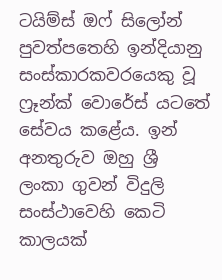ටයිම්ස් ඔෆ් සිලෝන් පුවත්පතෙහි ඉන්දියානු සංස්කාරකවරයෙකු වූ ෆ්‍රෑන්ක් වොරේස් යටතේ සේවය කළේය. ඉන් අනතුරුව ඔහු ශ්‍රී ලංකා ගුවන් විදුලි සංස්ථාවෙහි කෙටි කාලයක්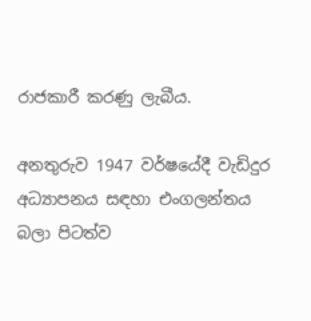රාජකාරී කරණු ලැබීය.

අනතුරුව 1947 වර්ෂයේදී වැඩිදුර අධ්‍යාපනය සඳහා එංගලන්තය බලා පිටත්ව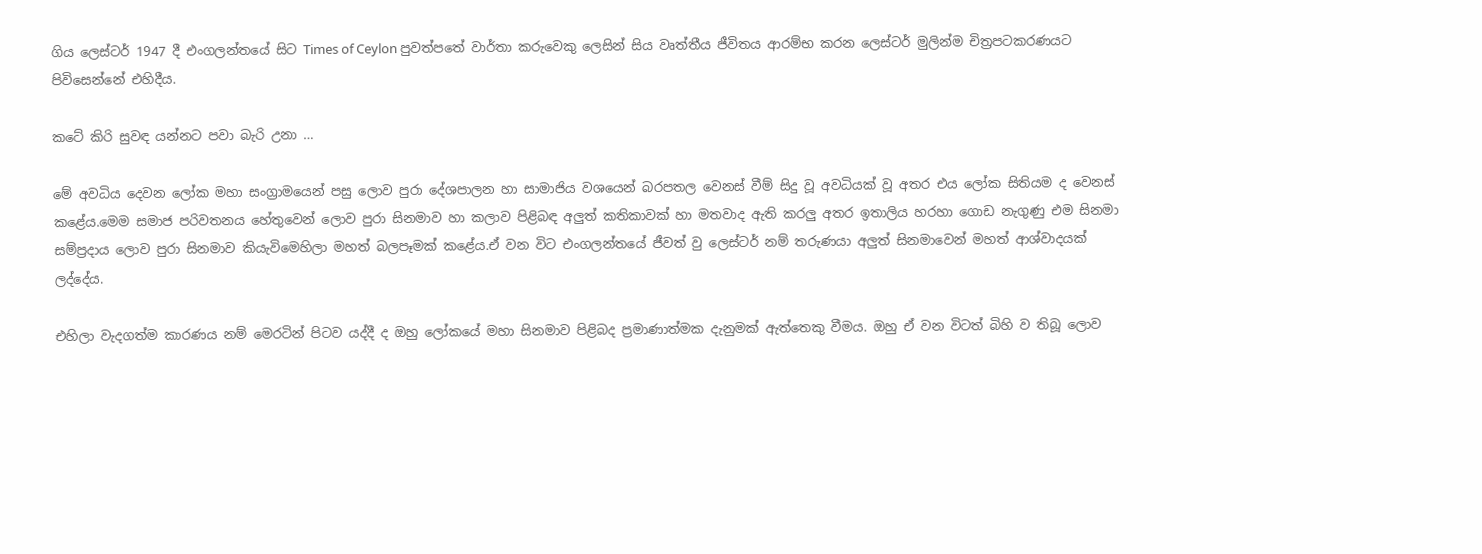ගිය ලෙස්ටර් 1947 දී එංගලන්තයේ සිට Times of Ceylon පුවත්පතේ වාර්තා කරුවෙකු ලෙසින් සිය වෘත්තීය ජීවිතය ආරම්භ කරන ලෙස්ටර් මුලින්ම චිත්‍රපටකරණයට පිවිසෙන්නේ එහිදීය.

කටේ කිරි සුවඳ යන්නට පවා බැරි උනා …

මේ අවධිය දෙවන ලෝක මහා සංග්‍රාමයෙන් පසු ලොව පුරා දේශපාලන හා සාමාජිය වශයෙන් බරපතල වෙනස් වීම් සිදු වූ අවධියක් වූ අතර එය ලෝක සිතියම ද වෙනස් කළේය.මෙම සමාජ පරිවතනය හේතුවෙන් ලොව පුරා සිනමාව හා කලාව පිළිබඳ අලුත් කතිකාවක් හා මතවාද ඇති කරලු අතර ඉතාලිය හරහා ගොඩ නැගුණු එම සිනමා සම්ප්‍රදාය ලොව පුරා සිනමාව කියැවිමෙහිලා මහත් බලපෑමක් කළේය.ඒ වන විට එංගලන්තයේ ජීවත් වු ලෙස්ටර් නම් තරුණයා අලුත් සිනමාවෙන් මහත් ආශ්වාදයක් ලද්දේය.

එහිලා වැදගත්ම කාරණය නම් මෙරටින් පිටව යද්දී ද ඔහු ලෝකයේ මහා සිනමාව පිළිබද ප්‍රමාණාත්මක දැනුමක් ඇත්තෙකු වීමය. ඔහු ඒ වන විටත් බිහි ව තිබූ ලොව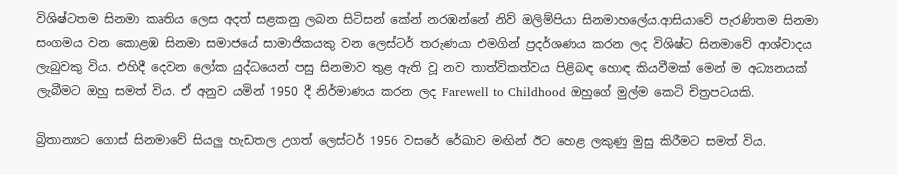විශිෂ්ටතම සිනමා කෘතිය ලෙස අදත් සළකනු ලබන සිටිසන් කේන් නරඹන්නේ නිව් ඔලිම්පියා සිනමාහලේය.ආසියාවේ පැරණිතම සිනමා සංගමය වන කොළඹ සිනමා සමාජයේ සාමාජිකයකු වන ලෙස්ටර් තරුණයා එමගින් ප්‍රදර්ශණය කරන ලද විශිෂ්ට සිනමාවේ ආශ්වාදය ලැබුවකු විය. එහිදී දෙවන ලෝක යුද්ධයෙන් පසු සිනමාව තුළ ඇති වූ නව තාත්විකත්වය පිළිබඳ හොඳ කියවීමක් මෙන් ම අධ්‍යනයක් ලැබීමට ඔහු සමත් විය. ඒ අනුව යමින් 1950 දී නිර්මාණය කරන ලද Farewell to Childhood ඔහුගේ මුල්ම කෙටි චිත්‍රපටයකි.

බ්‍රිතාන්‍යට ගොස් සිනමාවේ සියලු හැඩතල උගත් ලෙස්ටර් 1956 වසරේ රේඛාව මඟින් ඊට හෙළ ලකුණු මුසු කිරීමට සමත් විය.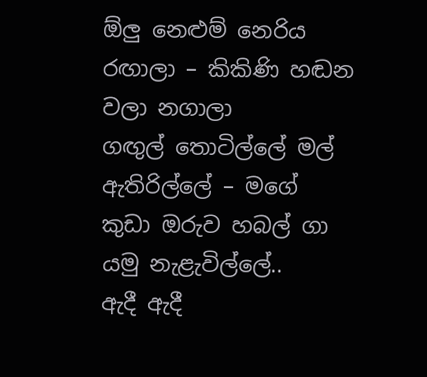ඕලු නෙළුම් නෙරිය රඟාලා – කිකිණි හඬන වලා නගාලා
ගඟුල් තොටිල්ලේ මල් ඇතිරිල්ලේ – මගේ කුඩා ඔරුව හබල් ගා
යමු නැළැවිල්ලේ..
ඇදී ඇදී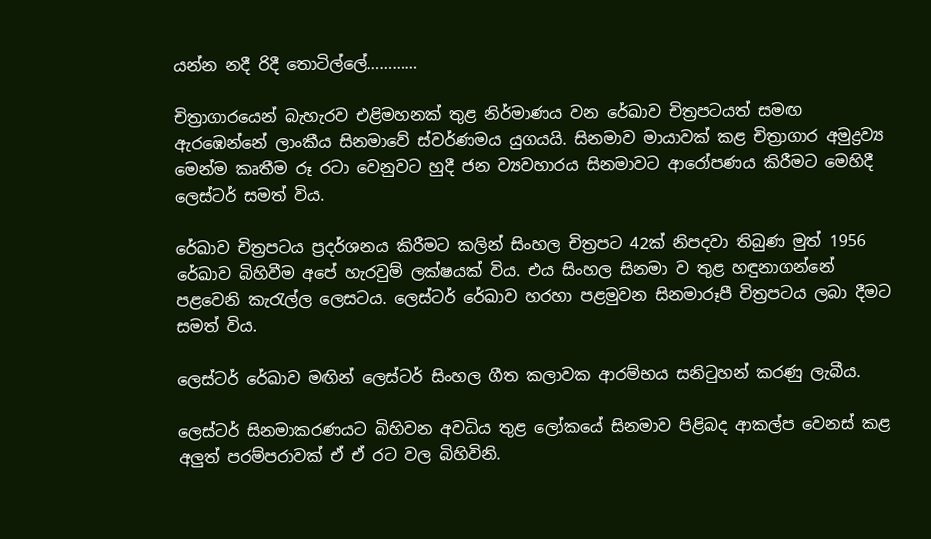යන්න නදී රිදී තොටිල්ලේ…………

චිත්‍රාගාරයෙන් බැහැරව එළිමහනක් තුළ නිර්මාණය වන රේඛාව චිත්‍රපටයත් සමඟ ඇර‌ඹෙන්නේ ලාංකීය සිනමාවේ ස්වර්ණමය යුගයයි. සිනමාව මායාවක් කළ චිත්‍රාගාර අමුද්‍රව්‍ය මෙන්ම කෘතීම රූ රටා වෙනුවට හුදී ජන ව්‍යවහාරය සිනමාවට ආරෝපණය කිරීමට මෙහිදී ලෙස්ටර් සමත් විය.

රේඛාව චිත්‍රපටය ප්‍රදර්ශනය කිරීමට කලින් සිංහල චිත්‍රපට 42ක් නිපදවා තිබුණ මුත් 1956 රේඛාව බිහිවීම අපේ හැරවුම් ලක්ෂයක් විය. එය සිංහල සිනමා ව තුළ හඳුනාගන්නේ පළවෙනි කැරැල්ල ලෙසටය. ලෙස්ටර් රේඛාව හරහා පළමුවන සිනමාරූපී චිත්‍රපටය ලබා දීමට සමත් විය.

ලෙස්ටර් රේඛාව මඟින් ලෙස්ටර් සිංහල ගීත කලාවක ආරම්භය සනිටුහන් කරණු ලැබීය.

ලෙස්ටර් සිනමාකරණයට බිහිවන අවධිය තුළ ලෝකයේ සිනමාව පිළිබද ආකල්ප වෙනස් කළ අලුත් පරම්පරාවක් ඒ ඒ රට වල බිහිවිනි.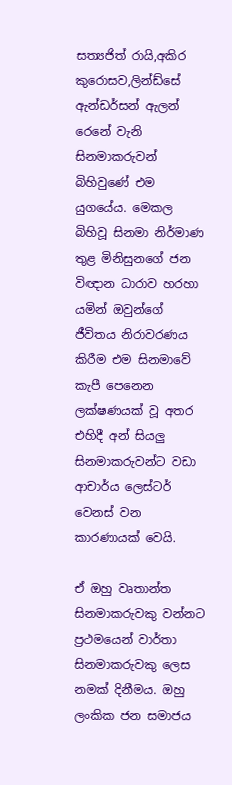සත්‍යජිත් රායි,අකිර කුරොසව,ලින්ඩ්සේ ඇන්ඩර්සන් ඇලන් රෙනේ වැනි සිනමාකරුවන් බිහිවුණේ එම යුගයේය. මෙකල බිහිවූ සිනමා නිර්මාණ තුළ මිනිසුනගේ ජන විඥාන ධාරාව හරහා යමින් ඔවුන්ගේ ජීවිතය නිරාවරණය කිරීම එම සිනමාවේ කැපී පෙනෙන ලක්ෂණයක් වූ අතර එහිදී අන් සියලු සිනමාකරුවන්ට වඩා ආචාර්ය ලෙස්ටර් වෙනස් වන කාරණායක් වෙයි.

ඒ ඔහු වෘතාන්ත සිනමාකරුවකු වන්නට ප්‍රථමයෙන් වාර්තා සිනමාකරුවකු ලෙස නමක් දිනීමය. ඔහු ලංකික ජන සමාජය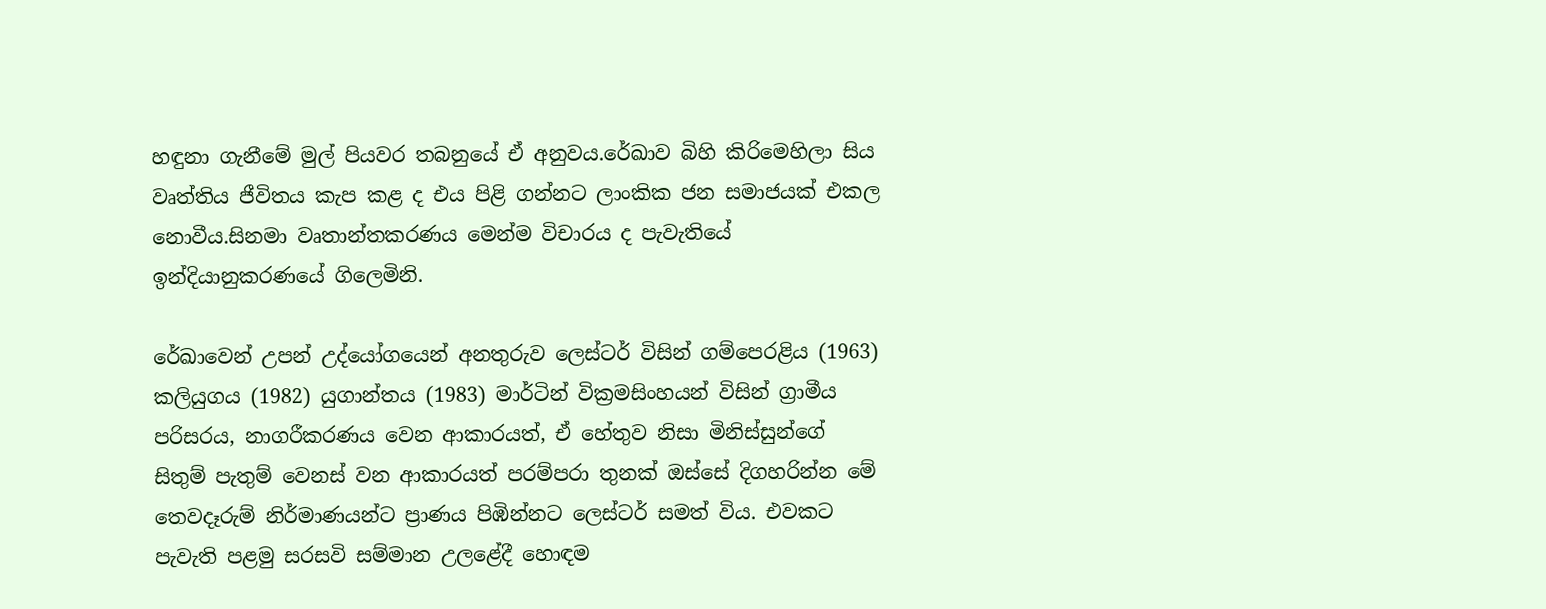හඳුනා ගැනීමේ මුල් පියවර තබනුයේ ඒ අනුවය.රේඛාව බිහි කිරිමෙහිලා සිය වෘත්තිය ජීවිතය කැප කළ ද එය පිළි ගන්නට ලාංකික ජන සමාජයක් එකල නොවීය.සිනමා වෘතාන්තකරණය මෙන්ම විචාරය ද පැවැතියේ ඉන්දියානුකරණයේ ගිලෙමිනි.

රේඛාවෙන් උපන් උද්යෝගයෙන් අනතුරුව ලෙස්ටර් විසින් ගම්පෙරළිය (1963) කලියුගය (1982) යුගාන්තය (1983) මාර්ටින් වික්‍රමසිංහයන් විසින් ග්‍රාමීය පරිසරය, නාගරීකරණය වෙන ආකාරයත්, ඒ හේතුව නිසා මිනිස්සුන්ගේ සිතුම් පැතුම් වෙනස් වන ආකාරයත් පරම්පරා තුනක් ඔස්සේ දිගහරින්න මේ තෙවදෑරුම් නිර්මාණයන්ට ප්‍රාණය පිඹින්නට ලෙස්ටර් සමත් විය. එවකට පැවැති පළමු සරසවි සම්මාන උලළේදී හොඳම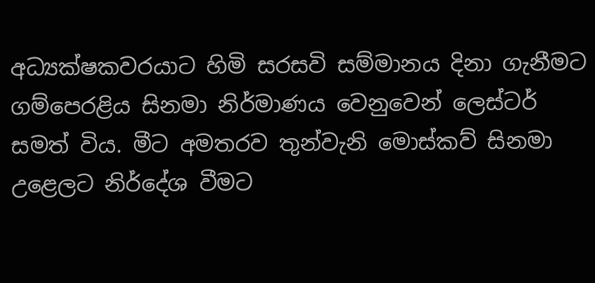අධ්‍යක්ෂකවරයාට හිමි සරසවි සම්මානය දිනා ගැනීමට ගම්පෙරළිය සිනමා නිර්මාණය වෙනුවෙන් ලෙස්ටර් සමත් විය. මීට අමතරව තුන්වැනි මොස්කව් සිනමා උළෙලට නිර්දේශ වීමට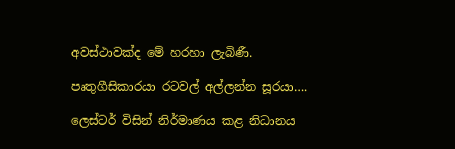අවස්ථාවක්ද මේ හරහා ලැබිණී.

පෘතුගීසිකාරයා රටවල් අල්ලන්න සූරයා….

ලෙස්ටර් විසින් නිර්මාණය කළ නිධානය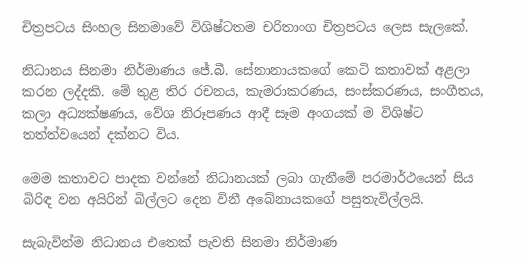චිත්‍රපටය සිංහල සිනමාවේ විශිෂ්ටතම චරිතාංග චිත්‍රපටය ලෙස සැලකේ.

නිධානය සිනමා නිර්මාණය ජේ.බී. සේනානායකගේ කෙටි කතාවක් අළලා කරන ලද්දකි. මේ තුළ තිර රචනය, කැමරාකරණය, සංස්කරණය, සංගීතය, කලා අධ්‍යක්ෂණය, වේශ නිරූපණය ආදී සෑම අංගයක් ම විශිෂ්ට තත්ත්වයෙන් දක්නට විය.

මෙම කතාවට පාදක වන්නේ නිධානයක් ලබා ගැනීමේ පරමාර්ථයෙන් සිය බිරිඳ වන අයිරින් බිල්ලට දෙන විනී අබේනායකගේ පසුතැවිල්ලයි.

සැබැවින්ම නිධානය එතෙක් පැවති සිනමා නිර්මාණ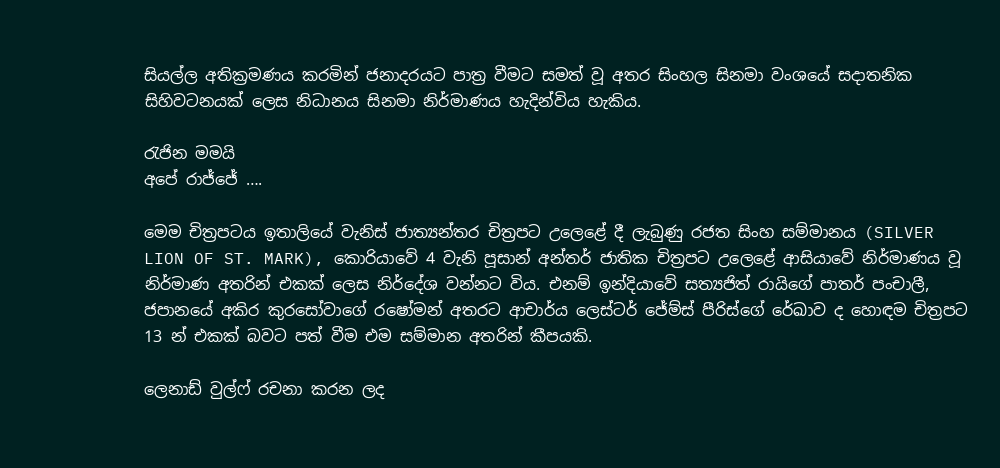සියල්ල අතික්‍රමණය කරමින් ජනාදරයට පාත්‍ර වීමට සමත් වූ අතර සිංහල සිනමා වංශයේ සදාතනික සිහිවටනයක් ලෙස නිධානය සිනමා නිර්මාණය හැදින්විය හැකිය.

රැජින මමයි
අපේ රාජ්ජේ ….

මෙම චිත්‍රපටය ඉතාලියේ වැනිස් ජාත්‍යන්තර චිත්‍රපට උලෙළේ දී ලැබුණු රජත සිංහ සම්මානය (SILVER LION OF ST. MARK), කොරියාවේ 4 වැනි පූසාන් අන්තර් ජාතික චිත්‍රපට උලෙළේ ආසියාවේ නිර්මාණය වූ නිර්මාණ අතරින් එකක් ලෙස නිර්දේශ වන්නට විය. එනම් ඉන්දියාවේ සත්‍යජිත් රායිගේ පාතර් පංචාලී, ජපානයේ අකිර කුරසෝවාගේ රෂෝමන් අතරට ආචාර්ය ලෙස්ටර් ජේම්ස් පීරිස්ගේ රේඛාව ද හොඳම චිත්‍රපට 13 න් එකක් බවට පත් වීම එම සම්මාන අතරින් කීපයකි.

ලෙනාඩ් වුල්ෆ් රචනා කරන ලද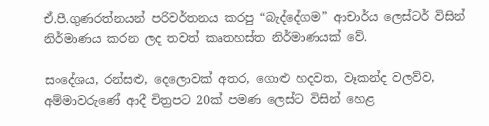ඒ.පී.ගුණරත්නයන් පරිවර්තනය කරපු “බැද්දේගම” ආචාර්ය ලෙස්ටර් විසින් නිර්මාණය කරන ලද තවත් කෘතහස්ත නිර්මාණයක් වේ.

සංදේශය, රන්සළු, දෙලොවක් අතර, ගොළු හදවත, වෑකන්ද වලව්ව, අම්මාවරුණේ ආදී චිත්‍රපට 20ක් පමණ ලෙස්ට විසින් හෙළ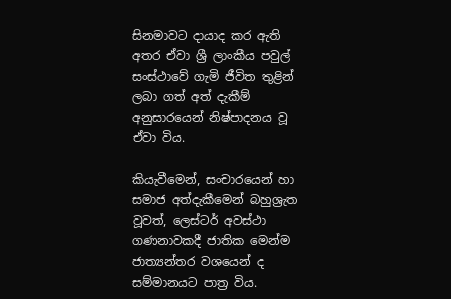සිනමාවට දායාද කර ඇති අතර ඒවා ශ්‍රී ලාංකීය පවුල් සංස්ථාවේ ගැමි ජීවිත තුළින් ලබා ගත් අත් දැකීම් අනුසාරයෙන් නිෂ්පාදනය වූ ඒවා විය.

කියැවීමෙන්, සංචාරයෙන් හා සමාජ අත්දැකීමෙන් බහුශ්‍රැත වූවත්, ලෙස්ටර් අවස්ථා ගණනාවකදී ජාතික මෙන්ම ජාත්‍යන්තර වශයෙන් ද සම්මානයට පාත්‍ර විය.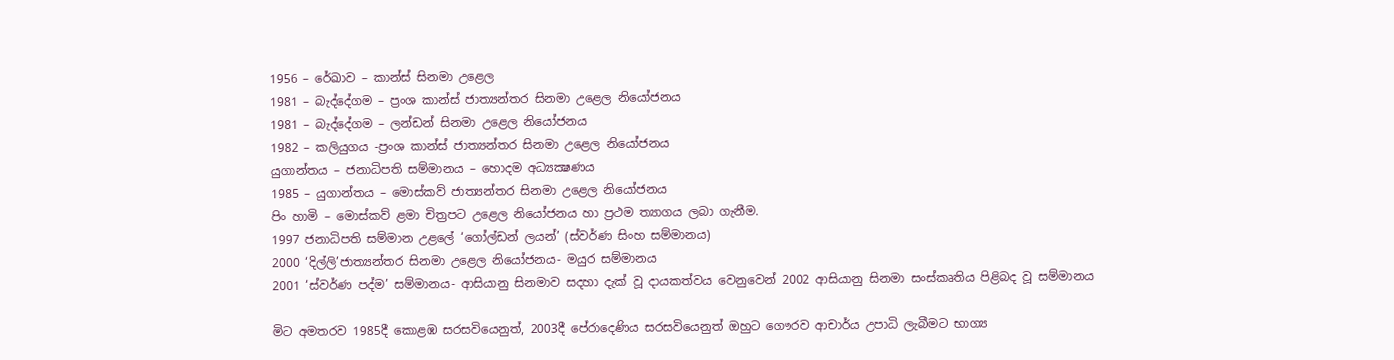1956 – රේඛාව – කාන්ස් සිනමා උළෙල
1981 – බැද්දේගම – ප්‍රංශ කාන්ස් ජාත්‍යන්තර සිනමා උළෙල නියෝජනය
1981 – බැද්දේගම – ලන්ඩන් සිනමා උළෙල නියෝජනය
1982 – කලියුගය -ප්‍රංශ කාන්ස් ජාත්‍යන්තර සිනමා උළෙල නියෝජනය
යුගාන්තය – ජනාධිපති සම්මානය – හොදම අධ්‍යක්‍ෂණය
1985 – යුගාන්තය – මොස්කව් ජාත්‍යන්තර සිනමා උළෙල නියෝජනය
පිං හාමි – මොස්කව් ළමා චිත්‍රපට උළෙල නියෝජනය හා ප්‍රථම ත්‍යාගය ලබා ගැනීම.
1997 ජනාධිපති සම්මාන උළලේ ‘ගෝල්ඩන් ලයන්’ (ස්වර්ණ සිංහ සම්මානය)
2000 ‘දිල්ලි’ජාත්‍යන්තර සිනමා උළෙල නියෝජනය- මයුර සම්මානය
2001 ‘ස්වර්ණ පද්ම’ සම්මානය- ආසියානු සිනමාව සදහා දැක් වූ දායකත්වය වෙනුවෙන් 2002 ආසියානු සිනමා සංස්කෘතිය පිළිබද වූ සම්මානය

මිට අමතරව 1985දී කොළඹ සරසවියෙනුත්, 2003දී පේරාදෙණිය සරසවියෙනුත් ඔහුට ගෞරව ආචාර්ය උපාධි ලැබීමට භාග්‍ය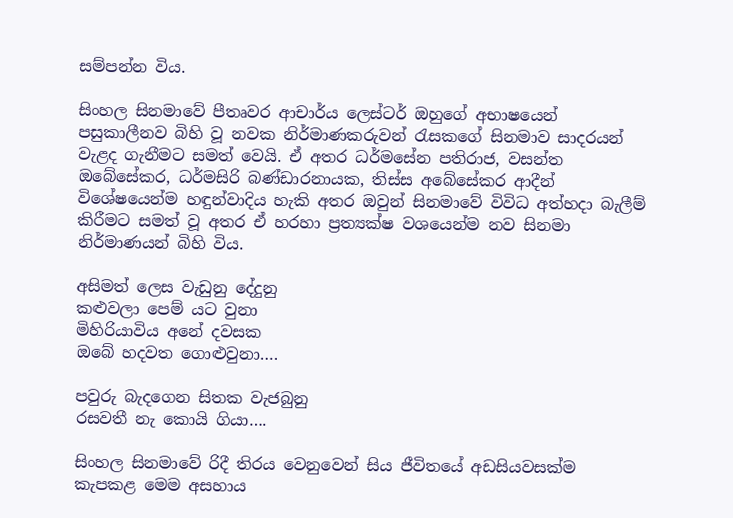සම්පන්න විය.

සිංහල සිනමාවේ පීතෘවර ආචාර්ය ලෙස්ටර් ඔහුගේ අභාෂයෙන් පසුකාලීනව බිහි වූ නවක නිර්මාණකරුවන් රැසකගේ සිනමාව සාදරයන් වැළද ගැනීමට සමත් වෙයි. ඒ අතර ධර්මසේන පතිරාජ, වසන්ත ඔබේසේකර, ධර්මසිරි බණ්ඩාරනායක, තිස්ස අබේසේකර ආදීන් විශේෂයෙන්ම හඳුන්වාදිය හැකි අතර ඔවුන් සිනමාවේ විවිධ අත්හදා බැලීම් කිරීමට සමත් වූ අතර ඒ හරහා ප්‍රත්‍යක්ෂ වශයෙන්ම නව සිනමා නිර්මාණයන් බිහි විය.

අසිමත් ලෙස වැඩුනු දේදුනු
කළුවලා පෙම් යට වුනා
මිහිරියාවිය අනේ දවසක
ඔබේ හදවත ‍ගොළුවුනා….

පවුරු බැදගෙන ‍සිතක වැජබුනු
රසවතී නැ කොයි ගියා….

සිංහල සිනමාවේ රිදී තිරය වෙනුවෙන් සිය ජීවිතයේ අඩසියවසක්ම කැපකළ මෙම අසහාය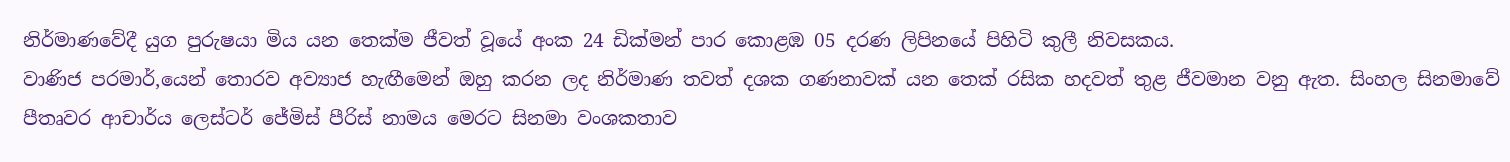නිර්මාණවේදී යුග පුරුෂයා මිය යන තෙක්ම ජීවත් වූයේ අංක 24 ඩික්මන් පාර කොළඹ 05 දරණ ලිපිනයේ පිහිටි කුලී නිවසකය.
වාණිජ පරමාර්,යෙන් තොරව අව්‍යාජ හැඟීමෙන් ඔහු කරන ලද නිර්මාණ තවත් දශක ගණනාවක් යන තෙක් රසික හදවත් තුළ ජීවමාන වනු ඇත. සිංහල සිනමාවේ පීතෘවර ආචාර්ය ලෙස්ටර් ජේමිස් පීරිස් නාමය මෙරට සිනමා වංශකතාව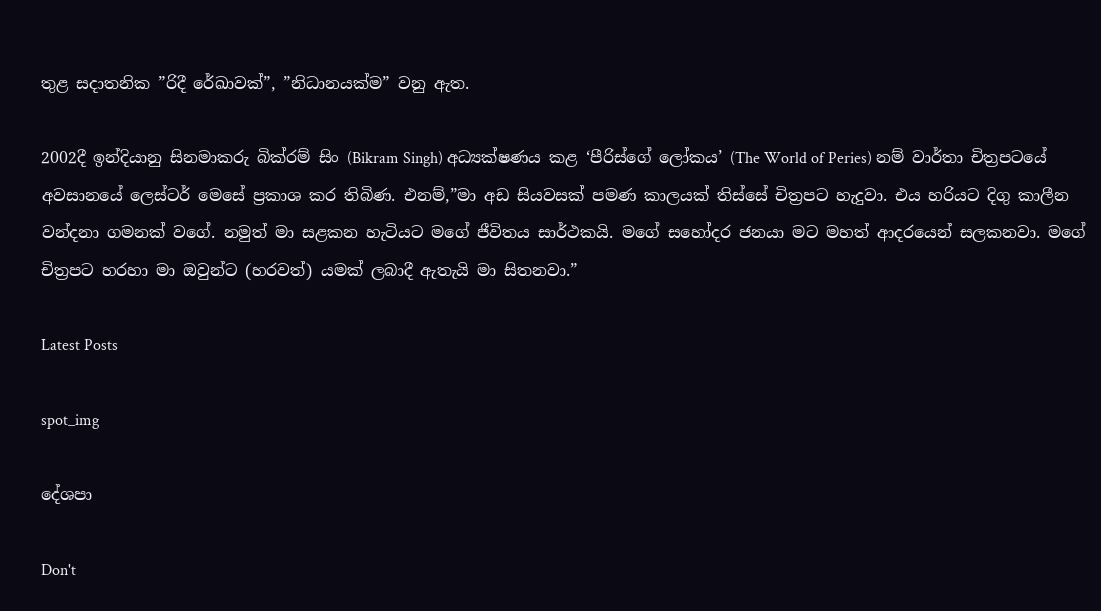තුළ සදාතනික ”රිදී රේඛාවක්”, ”නිධානයක්ම” වනු ඇත.

2002දී ඉන්දියානු සිනමාකරු බික්රම් සිං (Bikram Singh) අධ්‍යක්ෂණය කළ ‘පීරිස්ගේ ලෝකය’ (The World of Peries) නම් වාර්තා චිත්‍රපටයේ අවසානයේ ලෙස්ටර් මෙසේ ප්‍රකාශ කර තිබිණ. එනම්,”මා අඩ සියවසක් පමණ කාලයක් තිස්සේ චිත්‍රපට හැදුවා. එය හරියට දිගු කාලීන වන්දනා ගමනක් වගේ. නමුත් මා සළකන හැටියට මගේ ජීවිතය සාර්ථකයි. මගේ සහෝදර ජනයා මට මහත් ආදරයෙන් සලකනවා. මගේ චිත්‍රපට හරහා මා ඔවුන්ට (හරවත්) යමක් ලබාදී ඇතැයි මා සිතනවා.”

Latest Posts

spot_img

දේශපා

Don't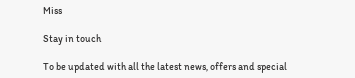Miss

Stay in touch

To be updated with all the latest news, offers and special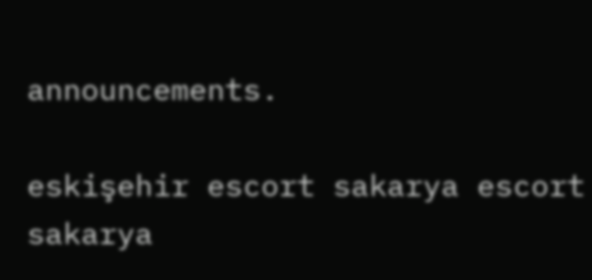announcements.

eskişehir escort sakarya escort sakarya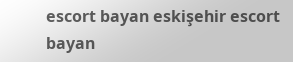escort bayan eskişehir escort bayan